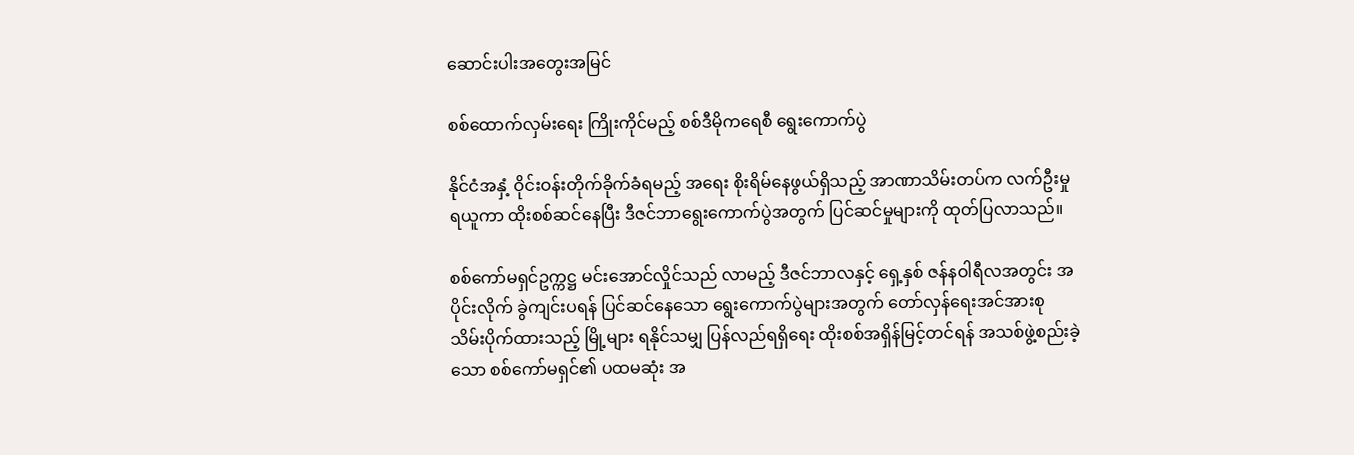ဆောင်းပါးအတွေးအမြင်

စစ်ထောက်လှမ်းရေး ကြိုးကိုင်မည့် စစ်ဒီမိုကရေစီ ရွေးကောက်ပွဲ

နိုင်ငံအနှံ့ ဝိုင်းဝန်းတိုက်ခိုက်ခံရမည့် အရေး စိုးရိမ်နေဖွယ်ရှိသည့် အာဏာသိမ်းတပ်က လက်ဦးမှုရယူကာ ထိုးစစ်ဆင်နေပြီး ဒီဇင်ဘာရွေးကောက်ပွဲအတွက် ပြင်ဆင်မှုများကို ထုတ်ပြလာသည်။

စစ်ကော်မရှင်ဥက္ကဋ္ဌ မင်းအောင်လှိုင်သည် လာမည့် ဒီဇင်ဘာလနှင့် ရှေ့နှစ် ဇန်နဝါရီလအတွင်း အပိုင်းလိုက် ခွဲကျင်းပရန် ပြင်ဆင်နေသော ရွေးကောက်ပွဲများအတွက် တော်လှန်ရေးအင်အားစု သိမ်းပိုက်ထားသည့် မြို့များ ရနိုင်သမျှ ပြန်လည်ရရှိရေး ထိုးစစ်အရှိန်မြင့်တင်ရန် အသစ်ဖွဲ့စည်းခဲ့သော စစ်ကော်မရှင်၏ ပထမဆုံး အ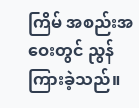ကြိမ် အစည်းအဝေးတွင် ညွန်ကြားခဲ့သည်။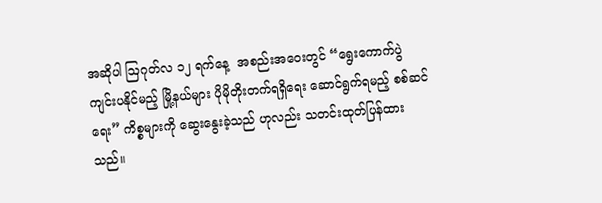အဆိုပါ ဩဂုတ်လ ၁၂ ရက်နေ့  အစည်းအဝေးတွင် “ရွေးကောက်ပွဲကျင်းပနိုင်မည့် မြို့နယ်များ ပိုမိုတိုးတက်ရရှိရေး ဆောင်ရွက်ရမည့် စစ်ဆင်ရေး” ကိစ္စများကို ဆွေးနွေးခဲ့သည် ဟုလည်း သတင်းထုတ်ပြန်ထားသည်။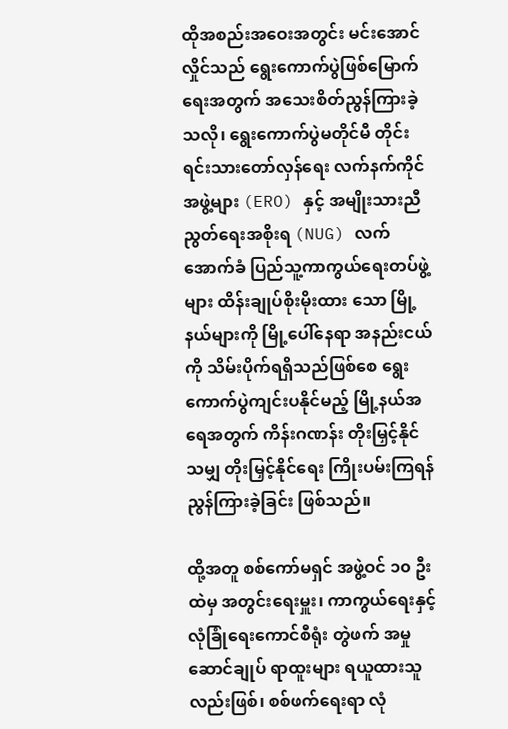ထိုအစည်းအဝေးအတွင်း မင်းအောင်လှိုင်သည် ရွေးကောက်ပွဲဖြစ်မြောက်ရေးအတွက် အသေးစိတ်ညွန်ကြားခဲ့သလို၊ ရွေးကောက်ပွဲမတိုင်မီ တိုင်းရင်းသားတော်လှန်ရေး လက်နက်ကိုင်အဖွဲ့များ (ERO) နှင့် အမျိုးသားညီညွတ်ရေးအစိုးရ (NUG) လက်အောက်ခံ ပြည်သူ့ကာကွယ်ရေးတပ်ဖွဲ့များ ထိန်းချုပ်စိုးမိုးထား သော မြို့နယ်များကို မြို့ပေါ်နေရာ အနည်းငယ်ကို သိမ်းပိုက်ရရှိသည်ဖြစ်စေ ရွေးကောက်ပွဲကျင်းပနိုင်မည့် မြို့နယ်အရေအတွက် ကိန်းဂဏန်း တိုးမြှင့်နိုင်သမျှ တိုးမြှင့်နိုင်ရေး ကြိုးပမ်းကြရန် ညွန်ကြားခဲ့ခြင်း ဖြစ်သည်။

ထို့အတူ စစ်ကော်မရှင် အဖွဲ့ဝင် ၁၀ ဦး ထဲမှ အတွင်းရေးမှူး၊ ကာကွယ်ရေးနှင့်လုံခြုံရေးကောင်စီရုံး တွဲဖက် အမှုဆောင်ချုပ် ရာထူးများ ရယူထားသူလည်းဖြစ်၊ စစ်ဖက်ရေးရာ လုံ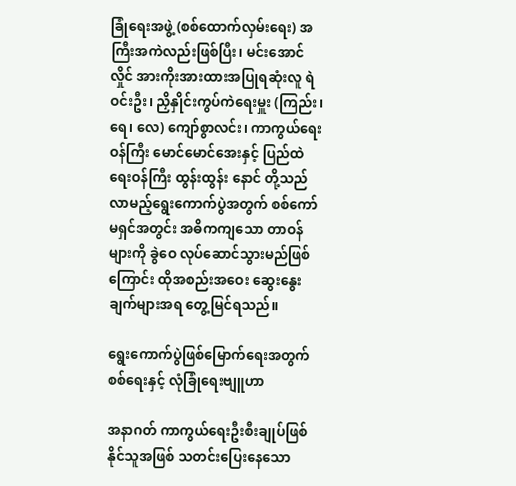ခြုံရေးအဖွဲ့ (စစ်ထောက်လှမ်းရေး) အကြီးအကဲလည်းဖြစ်ပြီး၊ မင်းအောင်လှိုင် အားကိုးအားထားအပြုရဆုံးလူ ရဲဝင်းဦး၊ ညှိနှိုင်းကွပ်ကဲရေးမှူး (ကြည်း၊ ရေ၊ လေ) ကျော်စွာလင်း၊ ကာကွယ်ရေးဝန်ကြီး မောင်မောင်အေးနှင့် ပြည်ထဲရေးဝန်ကြီး ထွန်းထွန်း နောင် တို့သည် လာမည့်ရွေးကောက်ပွဲအတွက် စစ်ကော်မရှင်အတွင်း အဓိကကျသော တာဝန်များကို ခွဲဝေ လုပ်ဆောင်သွားမည်ဖြစ်ကြောင်း ထိုအစည်းအဝေး ဆွေးနွေးချက်များအရ တွေ့မြင်ရသည်။

ရွေးကောက်ပွဲဖြစ်မြောက်ရေးအတွက် စစ်ရေးနှင့် လုံခြုံရေးဗျူဟာ

အနာဂတ် ကာကွယ်ရေးဦးစီးချုပ်ဖြစ်နိုင်သူအဖြစ် သတင်းပြေးနေသော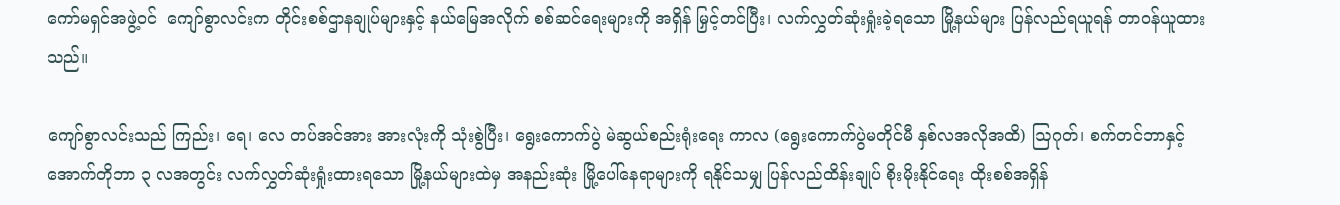ကော်မရှင်အဖွဲ့ဝင်  ကျော်စွာလင်းက တိုင်းစစ်ဌာနချုပ်များနှင့် နယ်မြေအလိုက် စစ်ဆင်ရေးများကို အရှိန် မြှင့်တင်ပြီး၊ လက်လွှတ်ဆုံးရှုံးခဲ့ရသော မြို့နယ်များ ပြန်လည်ရယူရန် တာဝန်ယူထားသည်။

ကျော်စွာလင်းသည် ကြည်း၊ ရေ၊ လေ တပ်အင်အား အားလုံးကို သုံးစွဲပြီး၊ ရွေးကောက်ပွဲ မဲဆွယ်စည်းရုံးရေး ကာလ (ရွေးကောက်ပွဲမတိုင်မီ နှစ်လအလိုအထိ) ဩဂုတ်၊ စက်တင်ဘာနှင့် အောက်တိုဘာ ၃ လအတွင်း လက်လွှတ်ဆုံးရှုံးထားရသော မြို့နယ်များထဲမှ အနည်းဆုံး မြို့ပေါ်နေရာများကို ရနိုင်သမျှ ပြန်လည်ထိန်းချုပ် စိုးမိုးနိုင်ရေး ထိုးစစ်အရှိန်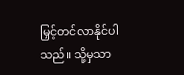မြှင့်တင်လာနိုင်ပါသည်။ သို့မှသာ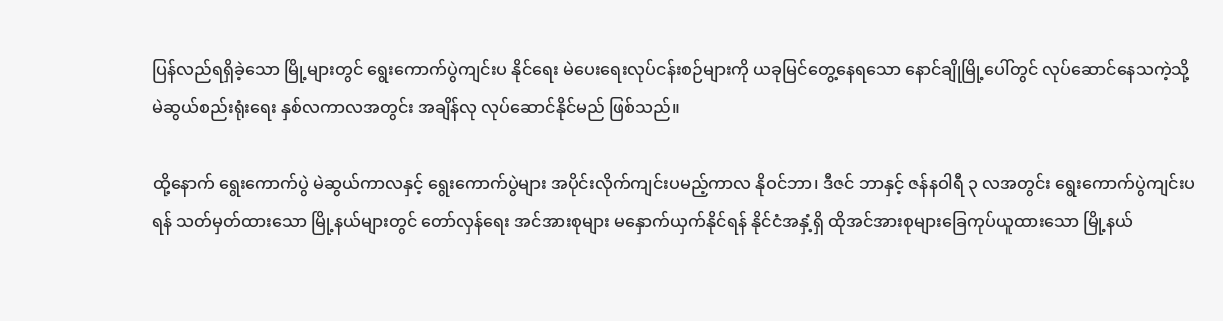ပြန်လည်ရရှိခဲ့သော မြို့များတွင် ရွေးကောက်ပွဲကျင်းပ နိုင်ရေး မဲပေးရေးလုပ်ငန်းစဉ်များကို ယခုမြင်တွေ့နေရသော နောင်ချိုမြို့ပေါ်တွင် လုပ်ဆောင်နေသကဲ့သို့ မဲဆွယ်စည်းရုံးရေး နှစ်လကာလအတွင်း အချိန်လု လုပ်ဆောင်နိုင်မည် ဖြစ်သည်။

ထို့နောက် ရွေးကောက်ပွဲ မဲဆွယ်ကာလနှင့် ရွေးကောက်ပွဲများ အပိုင်းလိုက်ကျင်းပမည့်ကာလ နိုဝင်ဘာ၊ ဒီဇင် ဘာနှင့် ဇန်နဝါရီ ၃ လအတွင်း ရွေးကောက်ပွဲကျင်းပရန် သတ်မှတ်ထားသော မြို့နယ်များတွင် တော်လှန်ရေး အင်အားစုများ မနှောက်ယှက်နိုင်ရန် နိုင်ငံအနှံ့ရှိ ထိုအင်အားစုများခြေကုပ်ယူထားသော မြို့နယ်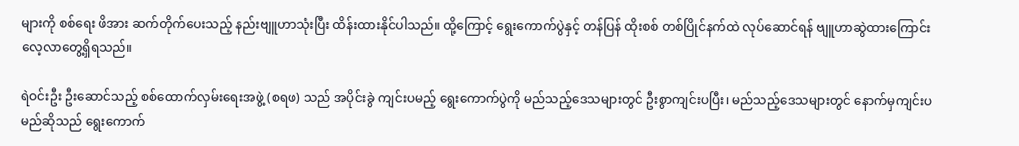များကို စစ်ရေး ဖိအား ဆက်တိုက်ပေးသည့် နည်းဗျူဟာသုံးပြီး ထိန်းထားနိုင်ပါသည်။ ထို့ကြောင့် ရွေးကောက်ပွဲနှင့် တန်ပြန် ထိုးစစ် တစ်ပြိုင်နက်ထဲ လုပ်ဆောင်ရန် ဗျူဟာဆွဲထားကြောင်း လေ့လာတွေ့ရှိရသည်။

ရဲဝင်းဦး ဦးဆောင်သည့် စစ်ထောက်လှမ်းရေးအဖွဲ့ (စရဖ) သည် အပိုင်းခွဲ ကျင်းပမည့် ရွေးကောက်ပွဲကို မည်သည့်ဒေသများတွင် ဦးစွာကျင်းပပြီး၊ မည်သည့်ဒေသများတွင် နောက်မှကျင်းပမည်ဆိုသည် ရွေးကောက်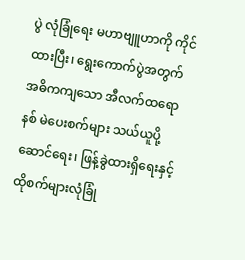ပွဲ လုံခြုံရေး မဟာဗျူဟာကို ကိုင်ထားပြီး၊ ရွေးကောက်ပွဲအတွက် အဓိကကျသော အီလက်ထရောနစ် မဲပေးစက်များ သယ်ယူပို့ဆောင်ရေး၊ ဖြန့်ခွဲထားရှိရေးနှင့် ထိုစက်များလုံခြုံ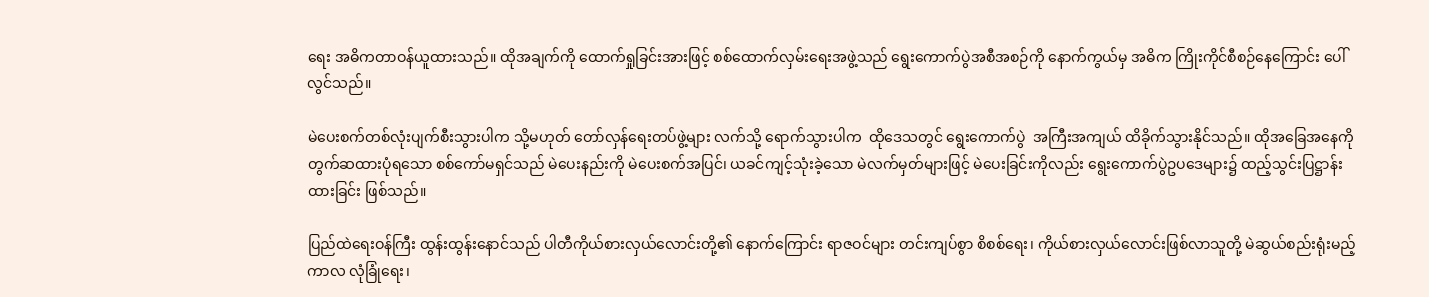ရေး အဓိကတာဝန်ယူထားသည်။ ထိုအချက်ကို ထောက်ရှုခြင်းအားဖြင့် စစ်ထောက်လှမ်းရေးအဖွဲ့သည် ရွေးကောက်ပွဲအစီအစဉ်ကို နောက်ကွယ်မှ အဓိက ကြိုးကိုင်စီစဉ်နေကြောင်း ပေါ်လွင်သည်။

မဲပေးစက်တစ်လုံးပျက်စီးသွားပါက သို့မဟုတ် တော်လှန်ရေးတပ်ဖွဲ့များ လက်သို့ ရောက်သွားပါက  ထိုဒေသတွင် ရွေးကောက်ပွဲ  အကြီးအကျယ် ထိခိုက်သွားနိုင်သည်။ ထိုအခြေအနေကို တွက်ဆထားပုံရသော စစ်ကော်မရှင်သည် မဲပေးနည်းကို မဲပေးစက်အပြင်၊ ယခင်ကျင့်သုံးခဲ့သော မဲလက်မှတ်များဖြင့် မဲပေးခြင်းကိုလည်း ရွေးကောက်ပွဲဥပဒေများ၌ ထည့်သွင်းပြဋ္ဌာန်းထားခြင်း ဖြစ်သည်။

ပြည်ထဲရေးဝန်ကြီး ထွန်းထွန်းနောင်သည် ပါတီကိုယ်စားလှယ်လောင်းတို့၏ နောက်ကြောင်း ရာဇဝင်များ တင်းကျပ်စွာ စိစစ်ရေး၊ ကိုယ်စားလှယ်လောင်းဖြစ်လာသူတို့ မဲဆွယ်စည်းရုံးမည့်ကာလ လုံခြုံရေး၊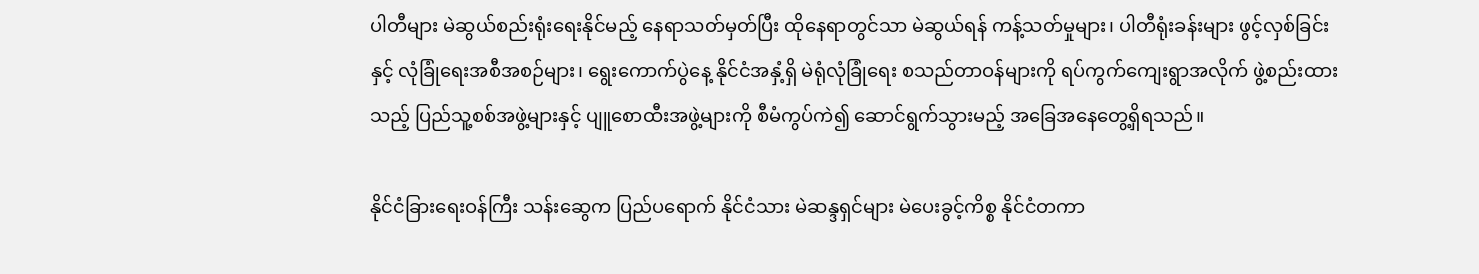ပါတီများ မဲဆွယ်စည်းရုံးရေးနိုင်မည့် နေရာသတ်မှတ်ပြီး ထိုနေရာတွင်သာ မဲဆွယ်ရန် ကန့်သတ်မှုများ၊ ပါတီရုံးခန်းများ ဖွင့်လှစ်ခြင်းနှင့် လုံခြုံရေးအစီအစဉ်များ၊ ရွေးကောက်ပွဲနေ့ နိုင်ငံအနှံ့ရှိ မဲရုံလုံခြုံရေး စသည်တာဝန်များကို ရပ်ကွက်ကျေးရွာအလိုက် ဖွဲ့စည်းထားသည့် ပြည်သူ့စစ်အဖွဲ့များနှင့် ပျူစောထီးအဖွဲ့များကို စီမံကွပ်ကဲ၍ ဆောင်ရွက်သွားမည့် အခြေအနေတွေ့ရှိရသည်။

နိုင်ငံခြားရေးဝန်ကြီး သန်းဆွေက ပြည်ပရောက် နိုင်ငံသား မဲဆန္ဒရှင်များ မဲပေးခွင့်ကိစ္စ နိုင်ငံတကာ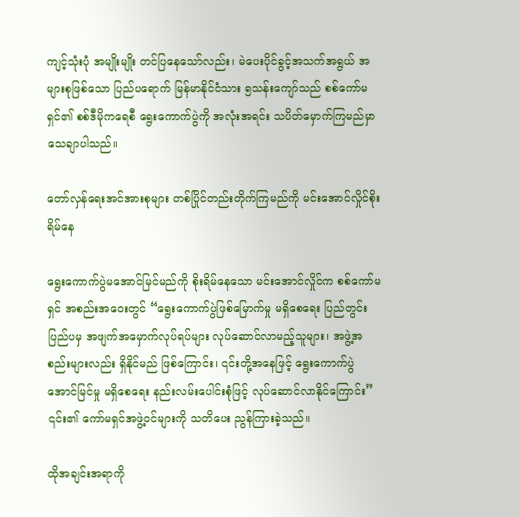ကျင့်သုံးပုံ အမျိုးမျိုး တင်ပြနေသော်လည်း၊ မဲပေးပိုင်ခွင့်အသက်အရွယ် အများစုဖြစ်သော ပြည်ပရောက် မြန်မာနိုင်ငံသား ၅သန်းကျော်သည် စစ်ကော်မရှင်၏ စစ်ဒီမိုကရေစီ ရွေးကောက်ပွဲကို အလုံးအရင်း သပိတ်မှောက်ကြမည်မှာ သေချာပါသည်။

တော်လှန်ရေးအင်အားစုများ တစ်ပြိုင်တည်းတိုက်ကြမည်ကို မင်းအောင်လှိုင်စိုးရိမ်နေ

ရွေးကောက်ပွဲမအောင်မြင်မည်ကို စိုးရိမ်နေသော မင်းအောင်လှိုင်က စစ်ကော်မရှင် အစည်းအဝေးတွင် “ရွေးကောက်ပွဲဖြစ်မြောက်မှု မရှိစေရေး ပြည်တွင်းပြည်ပမှ အဖျက်အမှောက်လုပ်ရပ်များ လုပ်ဆောင်လာမည့်သူများ၊ အဖွဲ့အစည်းများလည်း ရှိနိုင်မည် ဖြစ်ကြောင်း၊ ၎င်းတို့အနေဖြင့် ရွေးကောက်ပွဲအောင်မြင်မှု မရှိစေရေး နည်းလမ်းပေါင်းစုံဖြင့် လုပ်ဆောင်လာနိုင်ကြောင်း” ၎င်း၏ ကော်မရှင်အဖွဲ့ဝင်များကို သတိပေး ညွန်ကြားခဲ့သည်။

ထိုအချင်းအရာကို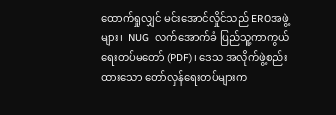ထောက်ရှုလျှင် မင်းအောင်လှိုင်သည် EROအဖွဲ့များ၊  NUG  လက်အောက်ခံ ပြည်သူ့ကာကွယ်ရေးတပ်မတော် (PDF)၊ ဒေသ အလိုက်ဖွဲ့စည်းထားသော တော်လှန်ရေးတပ်များက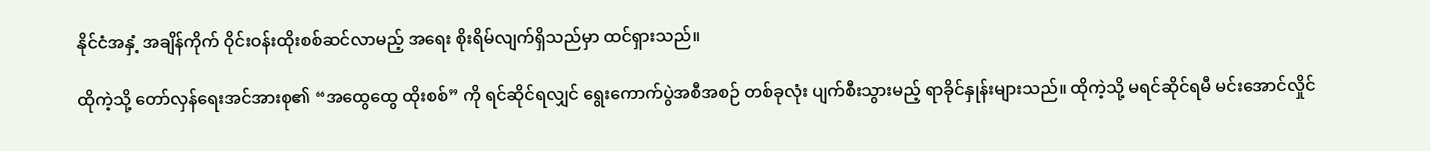နိုင်ငံအနှံ့ အချိန်ကိုက် ဝိုင်းဝန်းထိုးစစ်ဆင်လာမည့် အရေး စိုးရိမ်လျက်ရှိသည်မှာ ထင်ရှားသည်။

ထိုကဲ့သို့ တော်လှန်ရေးအင်အားစု၏ “အထွေထွေ ထိုးစစ်” ကို ရင်ဆိုင်ရလျှင် ရွေးကောက်ပွဲအစီအစဉ် တစ်ခုလုံး ပျက်စီးသွားမည့် ရာခိုင်နှုန်းများသည်။ ထိုကဲ့သို့ မရင်ဆိုင်ရမီ မင်းအောင်လှိုင်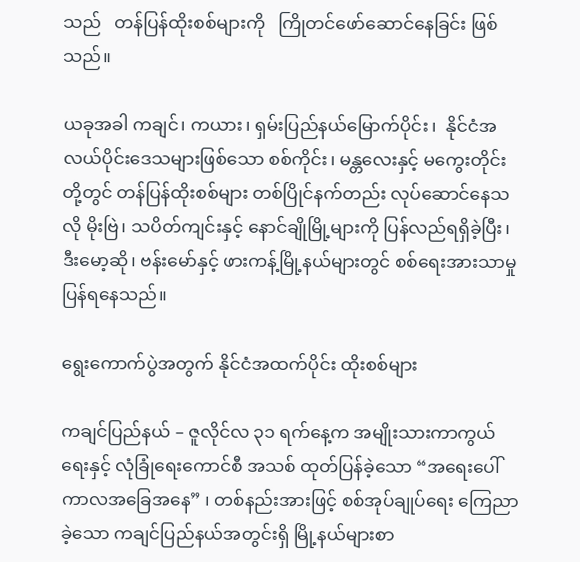သည်   တန်ပြန်ထိုးစစ်များကို   ကြိုတင်ဖော်ဆောင်နေခြင်း ဖြစ်သည်။

ယခုအခါ ကချင်၊ ကယား၊ ရှမ်းပြည်နယ်မြောက်ပိုင်း၊  နိုင်ငံအလယ်ပိုင်းဒေသများဖြစ်သော စစ်ကိုင်း၊ မန္တလေးနှင့် မကွေးတိုင်းတို့တွင် တန်ပြန်ထိုးစစ်များ တစ်ပြိုင်နက်တည်း လုပ်ဆောင်နေသလို မိုးဗြဲ၊ သပိတ်ကျင်းနှင့် နောင်ချိုမြို့များကို ပြန်လည်ရရှိခဲ့ပြီး၊ ဒီးမော့ဆို၊ ဗန်းမော်နှင့် ဖားကန့်မြို့နယ်များတွင် စစ်ရေးအားသာမှု ပြန်ရနေသည်။

ရွေးကောက်ပွဲအတွက် နိုင်ငံအထက်ပိုင်း ထိုးစစ်များ

ကချင်ပြည်နယ် – ဇူလိုင်လ ၃၁ ရက်နေ့က အမျိုးသားကာကွယ်ရေးနှင့် လုံခြုံရေးကောင်စီ အသစ် ထုတ်ပြန်ခဲ့သော “အရေးပေါ်ကာလအခြေအနေ” ၊ တစ်နည်းအားဖြင့် စစ်အုပ်ချုပ်ရေး ကြေညာခဲ့သော ကချင်ပြည်နယ်အတွင်းရှိ မြို့နယ်များစာ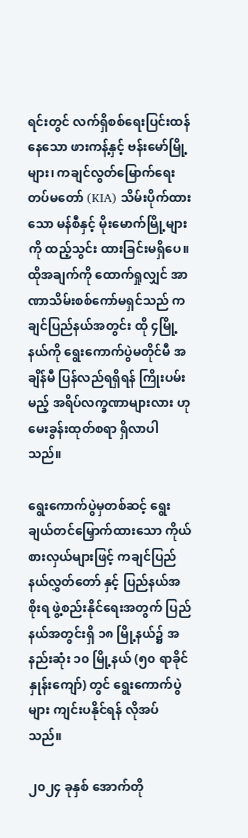ရင်းတွင် လက်ရှိစစ်ရေးပြင်းထန်နေသော ဖားကန့်နှင့် ဗန်းမော်မြို့များ၊ ကချင်လွတ်မြောက်ရေး တပ်မတော် (KIA) သိမ်းပိုက်ထားသော မန်စီနှင့် မိုးမောက်မြို့များကို ထည့်သွင်း ထားခြင်းမရှိပေ။ ထိုအချက်ကို ထောက်ရှုလျှင် အာဏာသိမ်းစစ်ကော်မရှင်သည် ကချင်ပြည်နယ်အတွင်း ထို ၄မြို့နယ်ကို ရွေးကောက်ပွဲမတိုင်မီ အချိန်မီ ပြန်လည်ရရှိရန် ကြိုးပမ်းမည့် အရိပ်လက္ခဏာများလား ဟု မေးခွန်းထုတ်စရာ ရှိလာပါသည်။

ရွေးကောက်ပွဲမှတစ်ဆင့် ရွေးချယ်တင်မြှောက်ထားသော ကိုယ်စားလှယ်များဖြင့် ကချင်ပြည်နယ်လွှတ်တော် နှင့် ပြည်နယ်အစိုးရ ဖွဲ့စည်းနိုင်ရေးအတွက် ပြည်နယ်အတွင်းရှိ ၁၈ မြို့နယ်၌ အနည်းဆုံး ၁၀ မြို့နယ် (၅၀ ရာခိုင်နှုန်းကျော်) တွင် ရွေးကောက်ပွဲများ ကျင်းပနိုင်ရန် လိုအပ်သည်။

၂၀၂၄ ခုနှစ် အောက်တို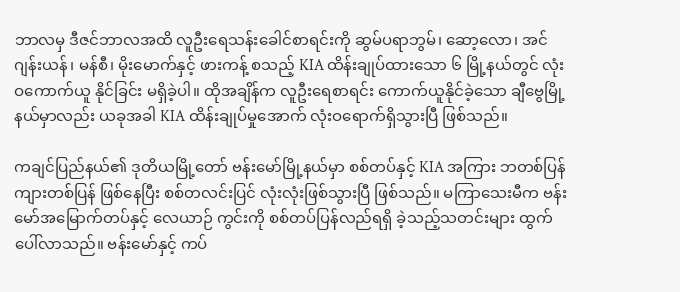ဘာလမှ ဒီဇင်ဘာလအထိ လူဦးရေသန်းခေါင်စာရင်းကို ဆွမ်ပရာဘွမ်၊ ဆော့လော၊ အင်ဂျန်းယန်၊ မန်စီ၊ မိုးမောက်နှင့် ဖားကန့် စသည့် KIA ထိန်းချုပ်ထားသော ၆ မြို့နယ်တွင် လုံးဝကောက်ယူ နိုင်ခြင်း မရှိခဲ့ပါ။ ထိုအချိန်က လူဦးရေစာရင်း ကောက်ယူနိုင်ခဲ့သော ချီဗွေမြို့နယ်မှာလည်း ယခုအခါ KIA ထိန်းချုပ်မှုအောက် လုံးဝရောက်ရှိသွားပြီ ဖြစ်သည်။

ကချင်ပြည်နယ်၏ ဒုတိယမြို့တော် ဗန်းမော်မြို့နယ်မှာ စစ်တပ်နှင့် KIA အကြား ဘတစ်ပြန် ကျားတစ်ပြန် ဖြစ်နေပြီး စစ်တလင်းပြင် လုံးလုံးဖြစ်သွားပြီ ဖြစ်သည်။ မကြာသေးမီက ဗန်းမော်အမြောက်တပ်နှင့် လေယာဉ် ကွင်းကို စစ်တပ်ပြန်လည်ရရှိ ခဲ့သည့်သတင်းများ ထွက်ပေါ်လာသည်။ ဗန်းမော်နှင့် ကပ်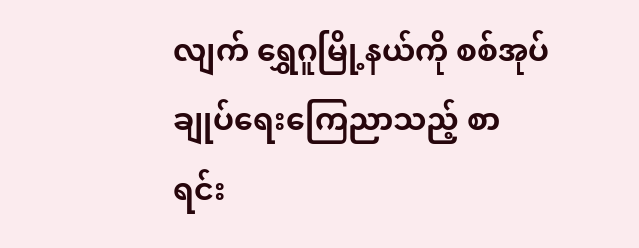လျက် ရွှေဂူမြို့နယ်ကို စစ်အုပ်ချုပ်ရေးကြေညာသည့် စာရင်း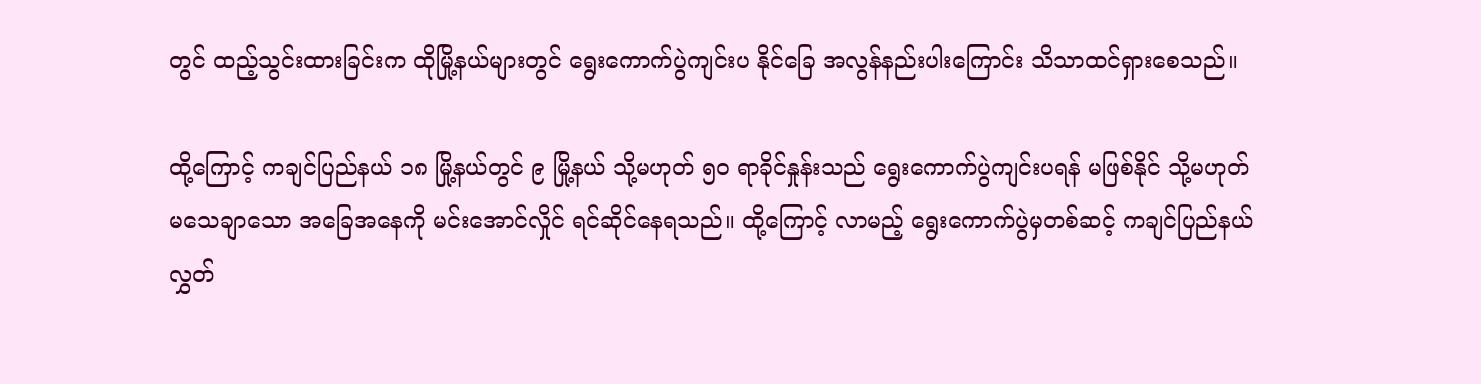တွင် ထည့်သွင်းထားခြင်းက ထိုမြို့နယ်များတွင် ရွေးကောက်ပွဲကျင်းပ နိုင်ခြေ အလွန်နည်းပါးကြောင်း သိသာထင်ရှားစေသည်။

ထို့ကြောင့် ကချင်ပြည်နယ် ၁၈ မြို့နယ်တွင် ၉ မြို့နယ် သို့မဟုတ် ၅၀ ရာခိုင်နှုန်းသည် ရွေးကောက်ပွဲကျင်းပရန် မဖြစ်နိုင် သို့မဟုတ် မသေချာသော အခြေအနေကို မင်းအောင်လှိုင် ရင်ဆိုင်နေရသည်။ ထို့ကြောင့် လာမည့် ရွေးကောက်ပွဲမှတစ်ဆင့် ကချင်ပြည်နယ်လွှတ်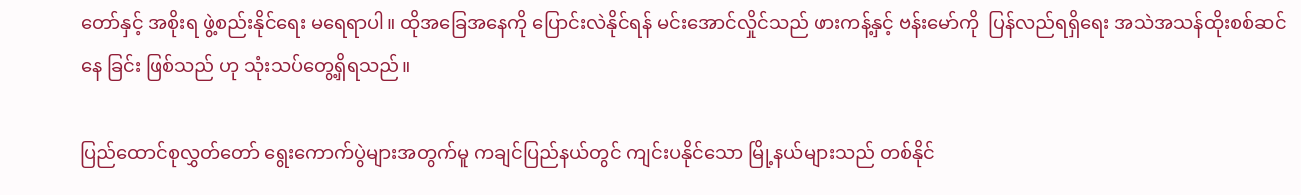တော်နှင့် အစိုးရ ဖွဲ့စည်းနိုင်ရေး မရေရာပါ။ ထိုအခြေအနေကို ပြောင်းလဲနိုင်ရန် မင်းအောင်လှိုင်သည် ဖားကန့်နှင့် ဗန်းမော်ကို  ပြန်လည်ရရှိရေး အသဲအသန်ထိုးစစ်ဆင်နေ ခြင်း ဖြစ်သည် ဟု သုံးသပ်တွေ့ရှိရသည်။

ပြည်ထောင်စုလွှတ်တော် ရွေးကောက်ပွဲများအတွက်မူ ကချင်ပြည်နယ်တွင် ကျင်းပနိုင်သော မြို့နယ်များသည် တစ်နိုင်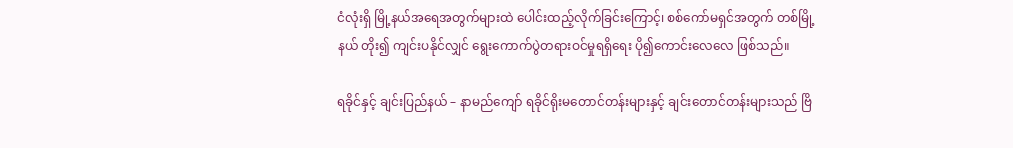ငံလုံးရှိ မြို့နယ်အရေအတွက်များထဲ ပေါင်းထည့်လိုက်ခြင်းကြောင့်၊ စစ်ကော်မရှင်အတွက် တစ်မြို့နယ် တိုး၍ ကျင်းပနိုင်လျှင် ရွေးကောက်ပွဲတရားဝင်မှုရရှိရေး ပို၍ကောင်းလေလေ ဖြစ်သည်။

ရခိုင်နှင့် ချင်းပြည်နယ် – နာမည်ကျော် ရခိုင်ရိုးမတောင်တန်းများနှင့် ချင်းတောင်တန်းများသည် ဗြိ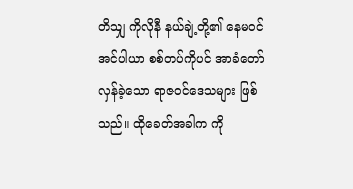တိသျှ ကိုလိုနီ နယ်ချဲ့တို့၏ နေမဝင် အင်ပါယာ စစ်တပ်ကိုပင် အာခံတော်လှန်ခဲ့သော ရာဇဝင်ဒေသများ ဖြစ်သည်။ ထိုခေတ်အခါက ကို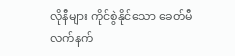လိုနီများ ကိုင်စွဲနိုင်သော ခေတ်မီလက်နက်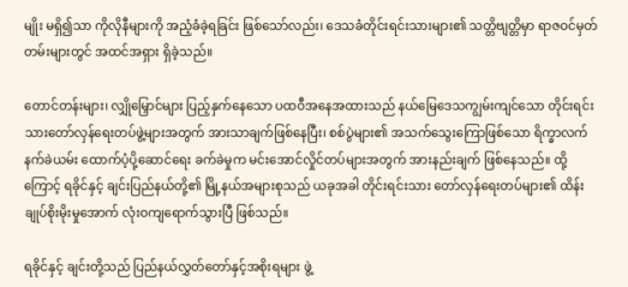မျိုး မရှိ၍သာ ကိုလိုနီများကို အညံ့ခံခဲ့ရခြင်း ဖြစ်သော်လည်း၊ ဒေသခံတိုင်းရင်းသားများ၏ သတ္တိဗျတ္တိမှာ ရာဇဝင်မှတ်တမ်းများတွင် အထင်အရှား ရှိခဲ့သည်။

တောင်တန်းများ၊ လျှိုမြှောင်များ ပြည့်နှက်နေသော ပထဝီအနေအထားသည် နယ်မြေဒေသကျွမ်းကျင်သော တိုင်းရင်းသားတော်လှန်ရေးတပ်ဖွဲ့များအတွက် အားသာချက်ဖြစ်နေပြီး၊ စစ်ပွဲများ၏ အသက်သွေးကြောဖြစ်သော ရိက္ခာလက်နက်ခဲယမ်း ထောက်ပံ့ပို့ဆောင်ရေး ခက်ခဲမှုက မင်းအောင်လှိုင်တပ်များအတွက် အားနည်းချက် ဖြစ်နေသည်။ ထို့ကြောင့် ရခိုင်နှင့် ချင်းပြည်နယ်တို့၏ မြို့နယ်အများစုသည် ယခုအခါ တိုင်းရင်းသား တော်လှန်ရေးတပ်များ၏ ထိန်းချုပ်စိုးမိုးမှုအောက် လုံးဝကျရောက်သွားပြီ ဖြစ်သည်။

ရခိုင်နှင့် ချင်းတို့သည် ပြည်နယ်လွှတ်တော်နှင့်အစိုးရများ ဖွဲ့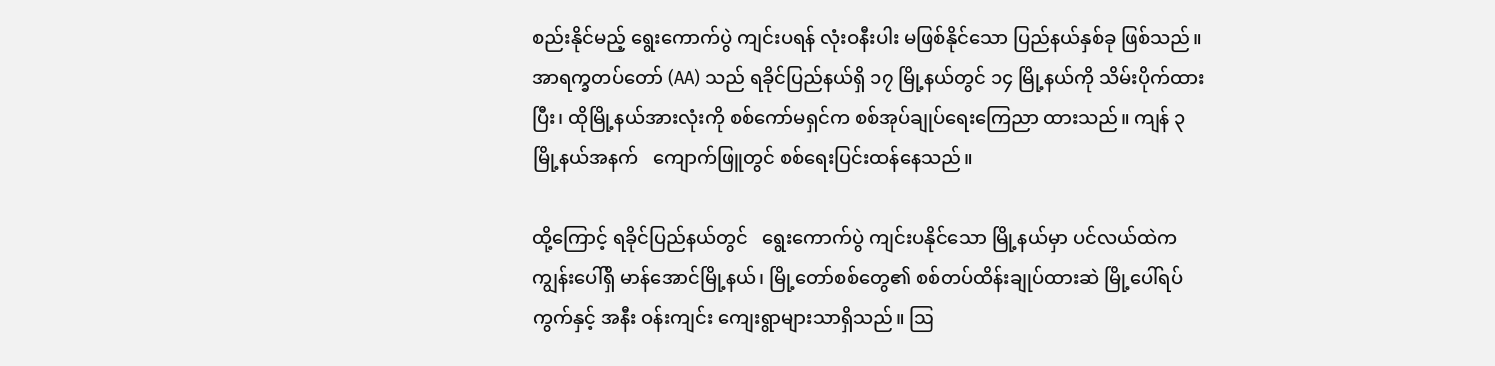စည်းနိုင်မည့် ရွေးကောက်ပွဲ ကျင်းပရန် လုံးဝနီးပါး မဖြစ်နိုင်သော ပြည်နယ်နှစ်ခု ဖြစ်သည်။ အာရက္ခတပ်တော် (AA) သည် ရခိုင်ပြည်နယ်ရှိ ၁၇ မြို့နယ်တွင် ၁၄ မြို့နယ်ကို သိမ်းပိုက်ထားပြီး၊ ထိုမြို့နယ်အားလုံးကို စစ်ကော်မရှင်က စစ်အုပ်ချုပ်ရေးကြေညာ ထားသည်။ ကျန် ၃ မြို့နယ်အနက်   ကျောက်ဖြူတွင် စစ်ရေးပြင်းထန်နေသည်။

ထို့ကြောင့် ရခိုင်ပြည်နယ်တွင်   ရွေးကောက်ပွဲ ကျင်းပနိုင်သော မြို့နယ်မှာ ပင်လယ်ထဲက ကျွန်းပေါ်ရှိ မာန်အောင်မြို့နယ်၊ မြို့တော်စစ်တွေ၏ စစ်တပ်ထိန်းချုပ်ထားဆဲ မြို့ပေါ်ရပ်ကွက်နှင့် အနီး ဝန်းကျင်း ကျေးရွာများသာရှိသည်။ ဩ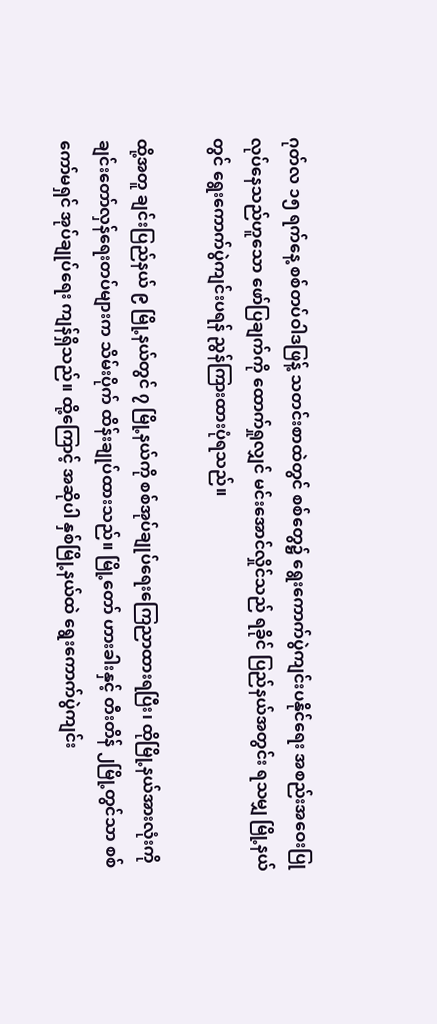ဂုတ်လ ၁၅ ရက်နေ့ စစ်တပ်ဝါဒဖြန့် သတင်းစာထဲတွင် စစ်တွေ၌ ရွေးကောက်ပွဲကျင်းပနိုင်ရေး အစည်းအဝေးပြုလုပ်နေသည်ဟူသော ဖော်ပြချက်ကို ထောက်ရှုလျှင် မင်းအောင်လှိုင်သည် ရခိုင် ပြည်နယ်အတွင်း ရသမျှ မြို့နယ်တွင် ရွေးကောက်ပွဲကျင်းပရန် ညွန်ကြားထားပုံရသည်။

ထို့အတူ ချင်းပြည်နယ် ၉ မြို့နယ်တွင် ၇ မြို့နယ်ကို စစ်အုပ်ချုပ်ရေးကြေညာထားရပြီး၊ ထိုမြို့နယ်အားလုံးကို ချင်းတော်လှန်ရေးတပ်များက သိမ်းပိုက် ထိန်းချုပ်ထားသည်။ မြို့တော် ဟားခါးနှင့် တီးတိန် ၂မြို့တွင်သာ စစ်ကော်မရှင် အုပ်ချုပ်ရေး ကျန်ရှိသည်။ ထို့ကြောင့် အဆိုပါ နှစ်မြို့နယ်ထဲ ရွေးကောက်ပွဲကျင်း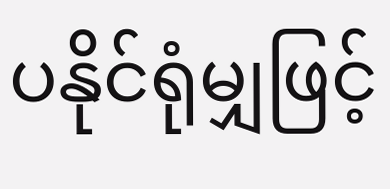ပနိုင်ရုံမျှဖြင့်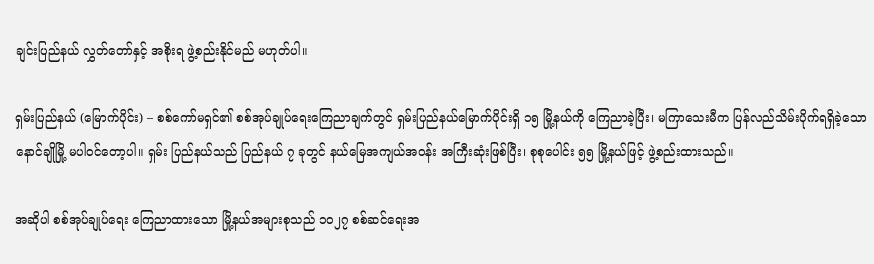ချင်းပြည်နယ် လွှတ်တော်နှင့် အစိုးရ ဖွဲ့စည်းနိုင်မည် မဟုတ်ပါ။

ရှမ်းပြည်နယ် (မြောက်ပိုင်း) – စစ်ကော်မရှင်၏ စစ်အုပ်ချုပ်ရေးကြေညာချက်တွင် ရှမ်းပြည်နယ်မြောက်ပိုင်းရှိ ၁၅ မြို့နယ်ကို ကြေညာခဲ့ပြီး၊ မကြာသေးမီက ပြန်လည်သိမ်းပိုက်ရရှိခဲ့သော နောင်ချိုမြို့ မပါဝင်တော့ပါ။ ရှမ်း ပြည်နယ်သည် ပြည်နယ် ၇ ခုတွင် နယ်မြေအကျယ်အဝန်း အကြီးဆုံးဖြစ်ပြီး၊ စုစုပေါင်း ၅၅ မြို့နယ်ဖြင့် ဖွဲ့စည်းထားသည်။

အဆိုပါ စစ်အုပ်ချုပ်ရေး ကြေညာထားသော မြို့နယ်အများစုသည် ၁၀၂၇ စစ်ဆင်ရေးအ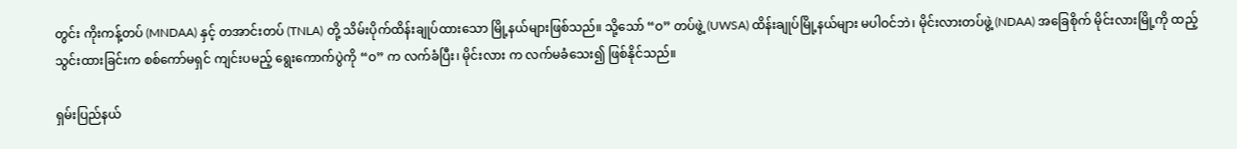တွင်း ကိုးကန့်တပ် (MNDAA) နှင့် တအာင်းတပ် (TNLA) တို့ သိမ်းပိုက်ထိန်းချုပ်ထားသော မြို့နယ်များဖြစ်သည်။ သို့သော် “ဝ” တပ်ဖွဲ့ (UWSA) ထိန်းချုပ်မြို့နယ်များ မပါဝင်ဘဲ၊ မိုင်းလားတပ်ဖွဲ့ (NDAA) အခြေစိုက် မိုင်းလားမြို့ကို ထည့် သွင်းထားခြင်းက စစ်ကော်မရှင် ကျင်းပမည့် ရွေးကောက်ပွဲကို “ဝ” က လက်ခံပြီး၊ မိုင်းလား က လက်မခံသေး၍ ဖြစ်နိုင်သည်။

ရှမ်းပြည်နယ်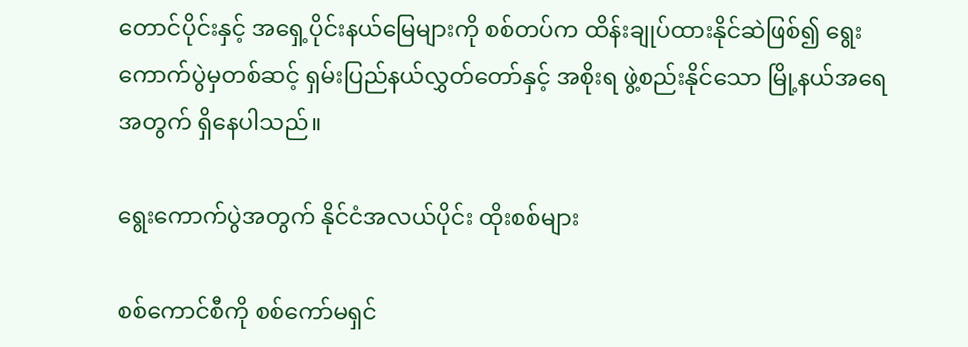တောင်ပိုင်းနှင့် အရှေ့ပိုင်းနယ်မြေများကို စစ်တပ်က ထိန်းချုပ်ထားနိုင်ဆဲဖြစ်၍ ရွေးကောက်ပွဲမှတစ်ဆင့် ရှမ်းပြည်နယ်လွှတ်တော်နှင့် အစိုးရ ဖွဲ့စည်းနိုင်သော မြို့နယ်အရေအတွက် ရှိနေပါသည်။

ရွေးကောက်ပွဲအတွက် နိုင်ငံအလယ်ပိုင်း ထိုးစစ်များ

စစ်ကောင်စီကို စစ်ကော်မရှင်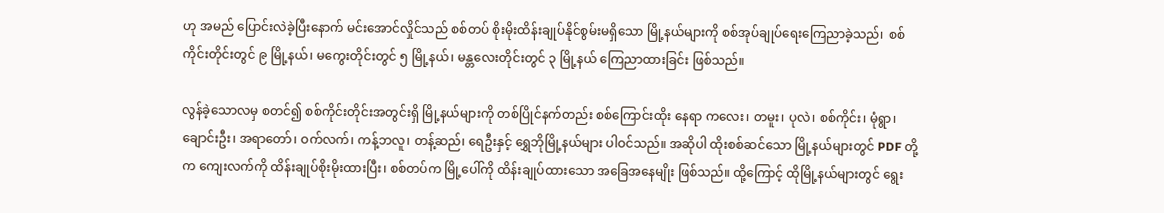ဟု အမည် ပြောင်းလဲခဲ့ပြီးနောက် မင်းအောင်လှိုင်သည် စစ်တပ် စိုးမိုးထိန်းချုပ်နိုင်စွမ်းမရှိသော မြို့နယ်များကို စစ်အုပ်ချုပ်ရေးကြေညာခဲ့သည်၊  စစ်ကိုင်းတိုင်းတွင် ၉ မြို့နယ်၊ မကွေးတိုင်းတွင် ၅ မြို့နယ်၊ မန္တလေးတိုင်းတွင် ၃ မြို့နယ် ကြေညာထားခြင်း ဖြစ်သည်။

လွန်ခဲ့သောလမှ စတင်၍ စစ်ကိုင်းတိုင်းအတွင်းရှိ မြို့နယ်များကို တစ်ပြိုင်နက်တည်း စစ်ကြောင်းထိုး နေရာ ကလေး၊ တမူး၊ ပုလဲ၊ စစ်ကိုင်း၊ မုံရွာ၊ ချောင်းဦး၊ အရာတော်၊ ဝက်လက်၊ ကန့်ဘလူ၊ တန့်ဆည်၊ ရေဦးနှင့် ရွှေဘိုမြို့နယ်များ ပါဝင်သည်။ အဆိုပါ ထိုးစစ်ဆင်သော မြို့နယ်များတွင် PDF တို့က ကျေးလက်ကို ထိန်းချုပ်စိုးမိုးထားပြီး၊ စစ်တပ်က မြို့ပေါ်ကို ထိန်းချုပ်ထားသော အခြေအနေမျိုး ဖြစ်သည်။ ထို့ကြောင့် ထိုမြို့နယ်များတွင် ရွေး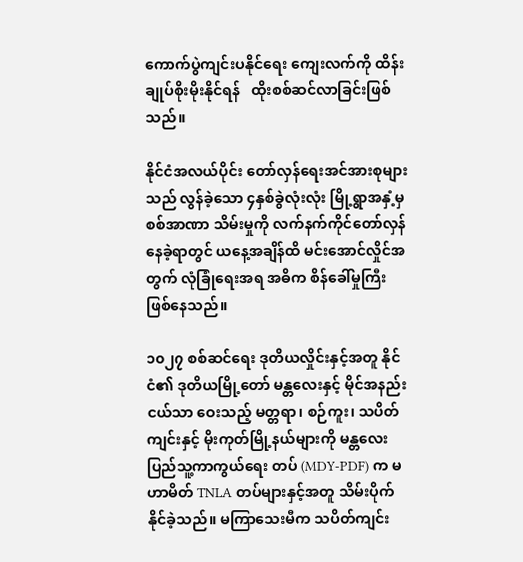ကောက်ပွဲကျင်းပနိုင်ရေး ကျေးလက်ကို ထိန်းချုပ်စိုးမိုးနိုင်ရန်   ထိုးစစ်ဆင်လာခြင်းဖြစ်သည်။

နိုင်ငံအလယ်ပိုင်း တော်လှန်ရေးအင်အားစုများသည် လွန်ခဲ့သော ၄နှစ်ခွဲလုံးလုံး မြို့ရွာအနှံ့မှ စစ်အာဏာ သိမ်းမှုကို လက်နက်ကိုင်တော်လှန်နေခဲ့ရာတွင် ယနေ့အချိန်ထိ မင်းအောင်လှိုင်အတွက် လုံခြုံရေးအရ အဓိက စိန်ခေါ်မှုကြီး ဖြစ်နေသည်။

၁၀၂၇ စစ်ဆင်ရေး ဒုတိယလှိုင်းနှင့်အတူ နိုင်ငံ၏ ဒုတိယမြို့တော် မန္တလေးနှင့် မိုင်အနည်းငယ်သာ ဝေးသည့် မတ္တရာ၊ စဉ်ကူး၊ သပိတ်ကျင်းနှင့် မိုးကုတ်မြို့နယ်များကို မန္တလေး ပြည်သူ့ကာကွယ်ရေး တပ် (MDY-PDF) က မဟာမိတ် TNLA တပ်များနှင့်အတူ သိမ်းပိုက်နိုင်ခဲ့သည်။ မကြာသေးမီက သပိတ်ကျင်း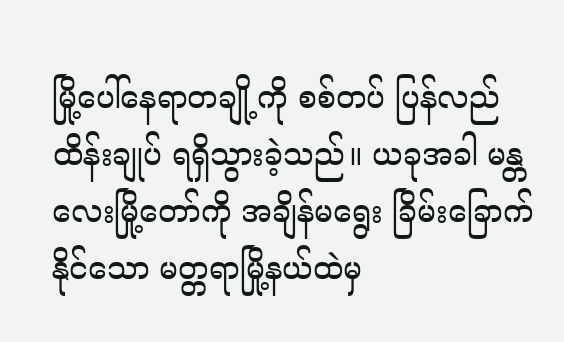မြို့ပေါ်နေရာတချို့ကို စစ်တပ် ပြန်လည်ထိန်းချုပ် ရရှိသွားခဲ့သည်။ ယခုအခါ မန္တလေးမြို့တော်ကို အချိန်မရွေး ခြိမ်းခြောက်နိုင်သော မတ္တရာမြို့နယ်ထဲမှ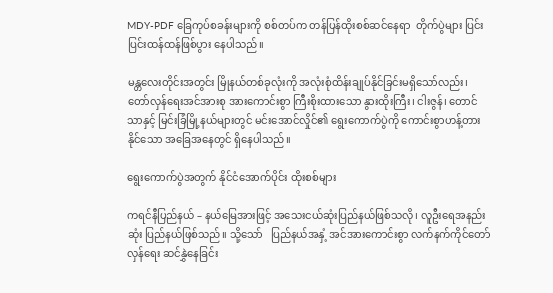MDY-PDF ခြေကုပ်စခန်းများကို စစ်တပ်က တန်ပြန်ထိုးစစ်ဆင်နေရာ  တိုက်ပွဲများ ပြင်းပြင်းထန်ထန်ဖြစ်ပွား နေပါသည်။

မန္တလေးတိုင်းအတွင်း မြိုနယ်တစ်ခုလုံးကို အလုံးစုံထိန်းချုပ်နိုင်ခြင်းမရှိသော်လည်း၊ တော်လှန်ရေးအင်အားစု အားကောင်းစွာ ကြီးစိုးထားသော နွားထိုးကြီး၊ ငါးဇွန်၊ တောင်သာနှင့် မြင်းခြံမြို့နယ်များတွင် မင်းအောင်လှိုင်၏ ရွေးကောက်ပွဲကို ကောင်းစွာဟန့်တားနိုင်သော အခြေအနေတွင် ရှိနေပါသည်။

ရွေးကောက်ပွဲအတွက် နိုင်ငံအောက်ပိုင်း ထိုးစစ်များ

ကရင်နီပြည်နယ် – နယ်မြေအားဖြင့် အသေးငယ်ဆုံးပြည်နယ်ဖြစ်သလို၊ လူဦးရေအနည်းဆုံး ပြည်နယ်ဖြစ်သည်။ သို့သော်   ပြည်နယ်အနှံ့ အင်အားကောင်းစွာ လက်နက်ကိုင်တော်လှန်ရေး ဆင်နွှဲနေခြင်း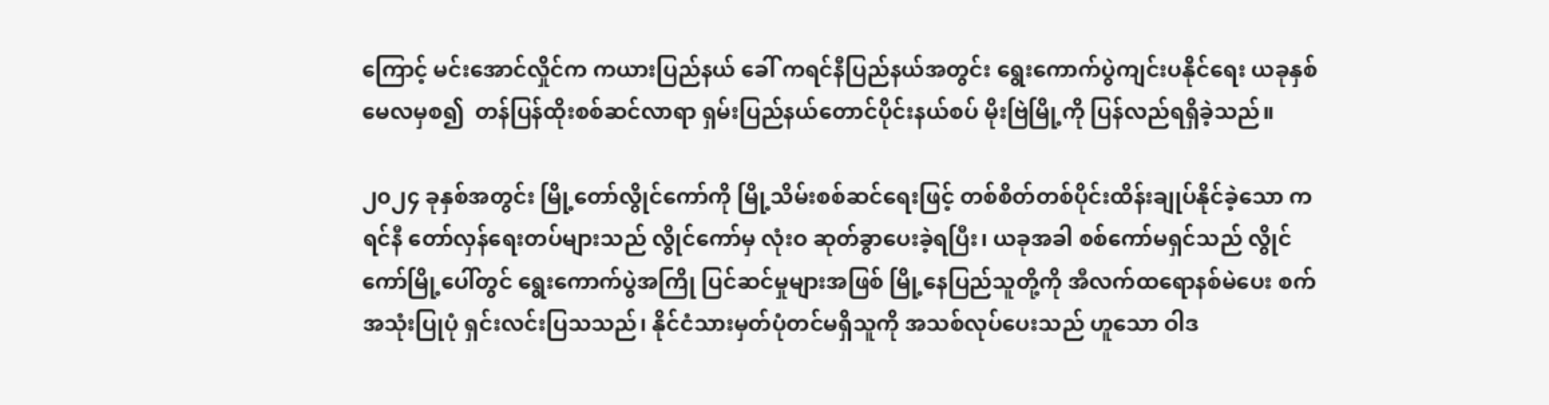ကြောင့် မင်းအောင်လှိုင်က ကယားပြည်နယ် ခေါ် ကရင်နီပြည်နယ်အတွင်း ရွေးကောက်ပွဲကျင်းပနိုင်ရေး ယခုနှစ် မေလမှစ၍  တန်ပြန်ထိုးစစ်ဆင်လာရာ ရှမ်းပြည်နယ်တောင်ပိုင်းနယ်စပ် မိုးဗြဲမြို့ကို ပြန်လည်ရရှိခဲ့သည်။

၂၀၂၄ ခုနှစ်အတွင်း မြို့တော်လွိုင်ကော်ကို မြို့သိမ်းစစ်ဆင်ရေးဖြင့် တစ်စိတ်တစ်ပိုင်းထိန်းချုပ်နိုင်ခဲ့သော ကရင်နီ တော်လှန်ရေးတပ်များသည် လွိုင်ကော်မှ လုံးဝ ဆုတ်ခွာပေးခဲ့ရပြီး၊ ယခုအခါ စစ်ကော်မရှင်သည် လွိုင်ကော်မြို့ပေါ်တွင် ရွေးကောက်ပွဲအကြို ပြင်ဆင်မှုများအဖြစ် မြို့နေပြည်သူတို့ကို အီလက်ထရောနစ်မဲပေး စက် အသုံးပြုပုံ ရှင်းလင်းပြသသည်၊ နိုင်ငံသားမှတ်ပုံတင်မရှိသူကို အသစ်လုပ်ပေးသည် ဟူသော ဝါဒ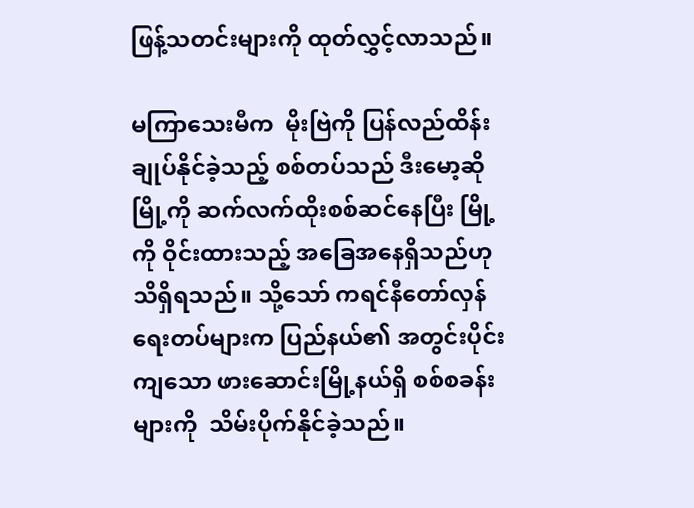ဖြန့်သတင်းများကို ထုတ်လွှင့်လာသည်။

မကြာသေးမီက  မိုးဗြဲကို ပြန်လည်ထိန်းချုပ်နိုင်ခဲ့သည့် စစ်တပ်သည် ဒီးမော့ဆိုမြို့ကို ဆက်လက်ထိုးစစ်ဆင်နေပြီး မြို့ကို ဝိုင်းထားသည့် အခြေအနေရှိသည်ဟု သိရှိရသည်။ သို့သော် ကရင်နီတော်လှန်ရေးတပ်များက ပြည်နယ်၏ အတွင်းပိုင်းကျသော ဖားဆောင်းမြို့နယ်ရှိ စစ်စခန်းများကို  သိမ်းပိုက်နိုင်ခဲ့သည်။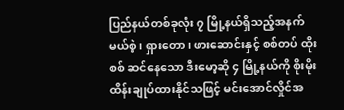ပြည်နယ်တစ်ခုလုံး ၇ မြို့နယ်ရှိသည့်အနက်   မယ်စဲ့၊ ရှားတော၊ ဖားဆောင်းနှင့် စစ်တပ် ထိုးစစ် ဆင်နေသော ဒီးမော့ဆို ၄ မြို့နယ်ကို စိုးမိုးထိန်းချုပ်ထားနိုင်သဖြင့် မင်းအောင်လှိုင်အ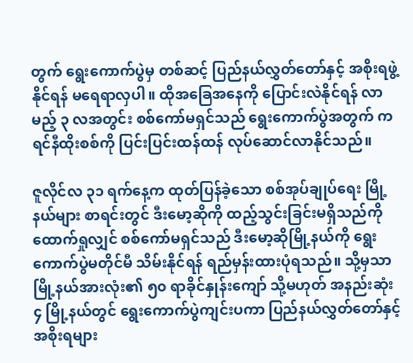တွက် ရွေးကောက်ပွဲမှ တစ်ဆင့် ပြည်နယ်လွှတ်တော်နှင့် အစိုးရဖွဲ့နိုင်ရန် မရေရာလှပါ။ ထိုအခြေအနေကို ပြောင်းလဲနိုင်ရန် လာမည့် ၃ လအတွင်း စစ်ကော်မရှင်သည် ရွေးကောက်ပွဲအတွက် ကရင်နီထိုးစစ်ကို ပြင်းပြင်းထန်ထန် လုပ်ဆောင်လာနိုင်သည်။

ဇူလိုင်လ ၃၁ ရက်နေ့က ထုတ်ပြန်ခဲ့သော စစ်အုပ်ချုပ်ရေး မြို့နယ်များ စာရင်းတွင် ဒီးမော့ဆိုကို ထည့်သွင်းခြင်းမရှိသည်ကို ထောက်ရှုလျှင် စစ်ကော်မရှင်သည် ဒီးမော့ဆိုမြို့နယ်ကို ရွေးကောက်ပွဲမတိုင်မီ သိမ်းနိုင်ရန် ရည်မှန်းထားပုံရသည်။ သို့မှသာ မြို့နယ်အားလုံး၏ ၅၀ ရာခိုင်နှုန်းကျော် သို့မဟုတ် အနည်းဆုံး ၄ မြို့နယ်တွင် ရွေးကောက်ပွဲကျင်းပကာ ပြည်နယ်လွှတ်တော်နှင့် အစိုးရများ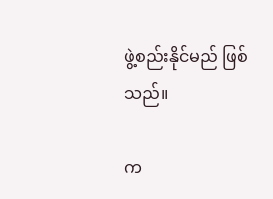ဖွဲ့စည်းနိုင်မည် ဖြစ်သည်။

က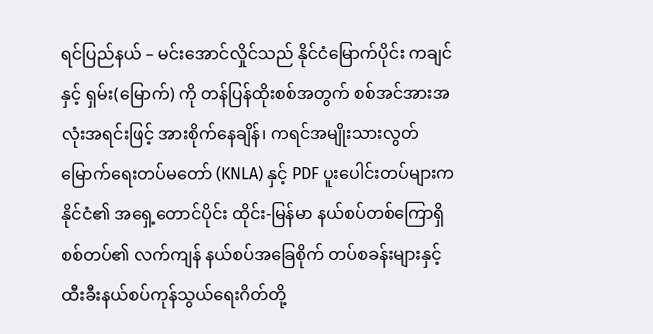ရင်ပြည်နယ် – မင်းအောင်လှိုင်သည် နိုင်ငံမြောက်ပိုင်း ကချင်နှင့် ရှမ်း(မြောက်) ကို တန်ပြန်ထိုးစစ်အတွက် စစ်အင်အားအလုံးအရင်းဖြင့် အားစိုက်နေချိန်၊ ကရင်အမျိုးသားလွတ်မြောက်ရေးတပ်မတော် (KNLA) နှင့် PDF ပူးပေါင်းတပ်များက နိုင်ငံ၏ အရှေ့တောင်ပိုင်း ထိုင်း-မြန်မာ နယ်စပ်တစ်ကြောရှိ စစ်တပ်၏ လက်ကျန် နယ်စပ်အခြေစိုက် တပ်စခန်းများနှင့် ထီးခီးနယ်စပ်ကုန်သွယ်ရေးဂိတ်တို့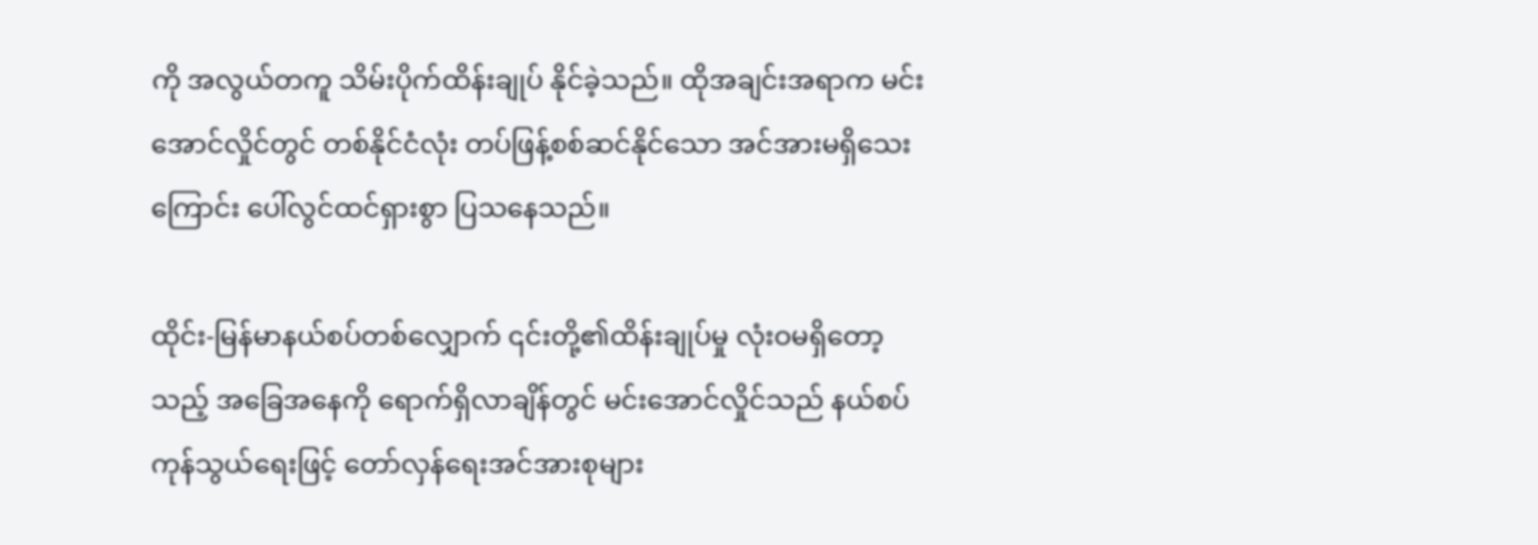ကို အလွယ်တကူ သိမ်းပိုက်ထိန်းချုပ် နိုင်ခဲ့သည်။ ထိုအချင်းအရာက မင်းအောင်လှိုင်တွင် တစ်နိုင်ငံလုံး တပ်ဖြန့်စစ်ဆင်နိုင်သော အင်အားမရှိသေးကြောင်း ပေါ်လွင်ထင်ရှားစွာ ပြသနေသည်။

ထိုင်း-မြန်မာနယ်စပ်တစ်လျှောက် ၎င်းတို့၏ထိန်းချုပ်မှု လုံးဝမရှိတော့သည့် အခြေအနေကို ရောက်ရှိလာချိန်တွင် မင်းအောင်လှိုင်သည် နယ်စပ်ကုန်သွယ်ရေးဖြင့် တော်လှန်ရေးအင်အားစုများ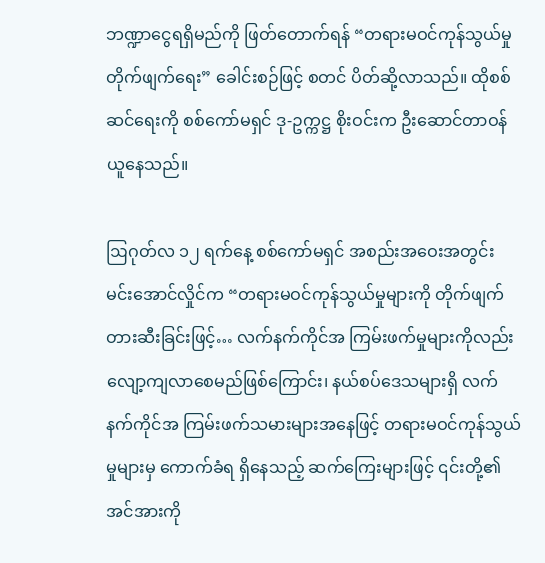ဘဏ္ဍာငွေရရှိမည်ကို ဖြတ်တောက်ရန် “တရားမဝင်ကုန်သွယ်မှုတိုက်ဖျက်ရေး” ခေါင်းစဉ်ဖြင့် စတင် ပိတ်ဆို့လာသည်။ ထိုစစ်ဆင်ရေးကို စစ်ကော်မရှင် ဒု-ဥက္ကဋ္ဌ စိုးဝင်းက ဦးဆောင်တာဝန်ယူနေသည်။

ဩဂုတ်လ ၁၂ ရက်နေ့ စစ်ကော်မရှင် အစည်းအဝေးအတွင်း မင်းအောင်လှိုင်က “တရားမဝင်ကုန်သွယ်မှုများကို တိုက်ဖျက်တားဆီးခြင်းဖြင့်… လက်နက်ကိုင်အ ကြမ်းဖက်မှုများကိုလည်း လျော့ကျလာစေမည်ဖြစ်ကြောင်း၊ နယ်စပ်ဒေသများရှိ လက်နက်ကိုင်အ ကြမ်းဖက်သမားများအနေဖြင့် တရားမဝင်ကုန်သွယ်မှုများမှ ကောက်ခံရ ရှိနေသည့် ဆက်ကြေးများဖြင့် ၎င်းတို့၏အင်အားကို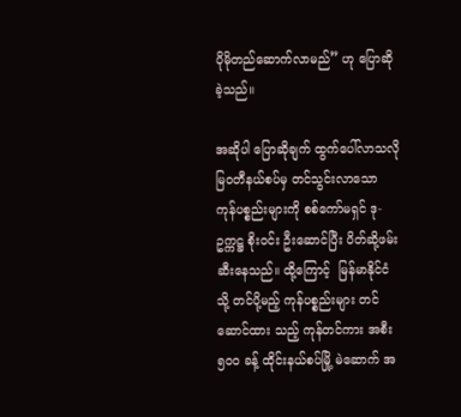ပိုမိုတည်ဆောက်လာမည်” ဟု ပြောဆိုခဲ့သည်။

အဆိုပါ ပြောဆိုချက် ထွက်ပေါ်လာသလို မြဝတီနယ်စပ်မှ တင်သွင်းလာသော ကုန်ပစ္စည်းများကို စစ်ကော်မရှင် ဒု-ဥက္ကဋ္ဌ စိုးဝင်း ဦးဆောင်ပြီး ပိတ်ဆို့ဖမ်းဆီးနေသည်။ ထို့ကြောင့်  မြန်မာနိုင်ငံသို့ တင်ပို့မည့် ကုန်ပစ္စည်းများ တင်ဆောင်ထား သည့် ကုန်တင်ကား အစီး ၅၀၀ ခန့် ထိုင်းနယ်စပ်မြို့ မဲဆောက် အ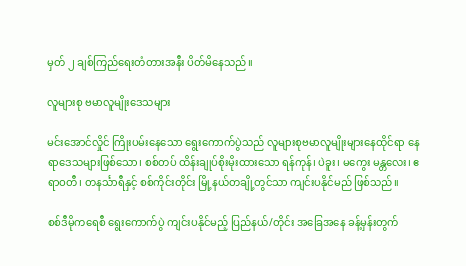မှတ် ၂ ချစ်ကြည်ရေးတံတားအနီး ပိတ်မိနေသည်။

လူများစု ဗမာလူမျိုးဒေသများ

မင်းအောင်လှိုင် ကြိုးပမ်းနေသော ရွေးကောက်ပွဲသည် လူများစုဗမာလူမျိုးများနေထိုင်ရာ နေရာဒေသများဖြစ်သော၊ စစ်တပ် ထိန်းချုပ်စိုးမိုးထားသော ရန်ကုန်၊ ပဲခူး၊ မကွေး မန္တလေး၊ ဧရာဝတီ၊ တနင်္သာရီနှင့် စစ်ကိုင်းတိုင်း မြို့နယ်တချို့တွင်သာ ကျင်းပနိုင်မည် ဖြစ်သည်။

စစ်ဒီမိုကရေစီ ရွေးကောက်ပွဲ ကျင်းပနိုင်မည့် ပြည်နယ်/တိုင်း အခြေအနေ ခန့်မှန်းတွက်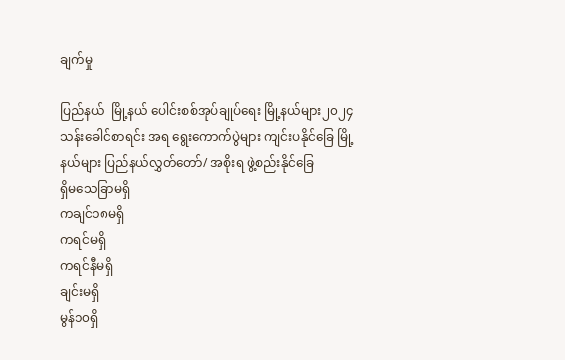ချက်မှု

ပြည်နယ်  မြို့နယ် ပေါင်းစစ်အုပ်ချုပ်ရေး မြို့နယ်များ၂၀၂၄ သန်းခေါင်စာရင်း အရ ရွေးကောက်ပွဲများ ကျင်းပနိုင်ခြေ မြို့နယ်များ ပြည်နယ်လွှတ်တော်/ အစိုးရ ဖွဲ့စည်းနိုင်ခြေ
ရှိမသေခြာမရှိ
ကချင်၁၈မရှိ
ကရင်မရှိ
ကရင်နီမရှိ
ချင်းမရှိ
မွန်၁၀ရှိ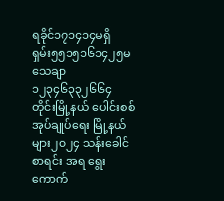ရခိုင်၁၇၁၄၁၄မရှိ
ရှမ်း၅၅၁၅၁၆၁၄၂၅မသေချာ
၁၂၃၄၆၃၃၂၆၆၄
တိုင်းမြို့နယ် ပေါင်းစစ်အုပ်ချုပ်ရေး မြို့နယ်များ၂၀၂၄ သန်းခေါင်စာရင်း အရ ရွေးကောက်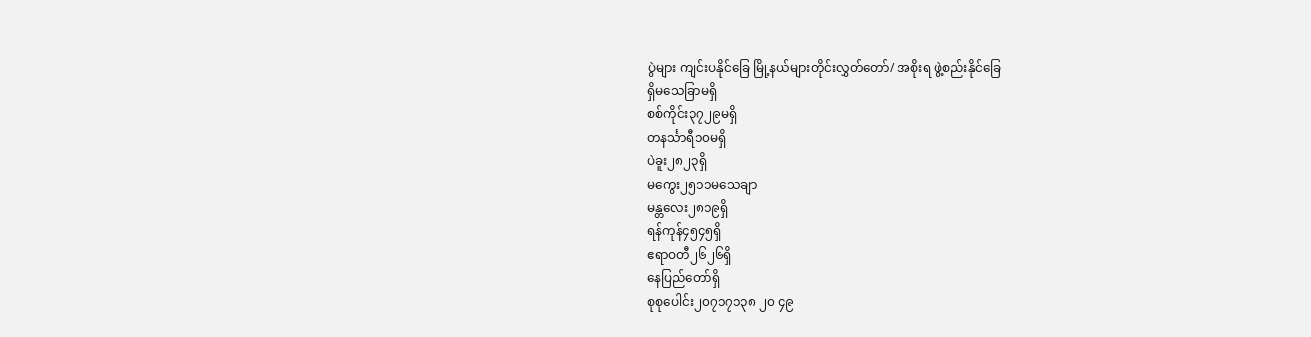ပွဲများ ကျင်းပနိုင်ခြေ မြို့နယ်များတိုင်းလွှတ်တော်/ အစိုးရ ဖွဲ့စည်းနိုင်ခြေ
ရှိမသေခြာမရှိ
စစ်ကိုင်း၃၇၂၉မရှိ
တနင်္သာရီ၁၀မရှိ
ပဲခူး၂၈၂၃ရှိ
မကွေး၂၅၁၁မသေချာ
မန္တလေး၂၈၁၉ရှိ
ရန်ကုန်၄၅၄၅ရှိ
ဧရာဝတီ၂၆၂၆ရှိ
နေပြည်တော်ရှိ
စုစုပေါင်း၂၀၇၁၇၁၃၈ ၂၀ ၄၉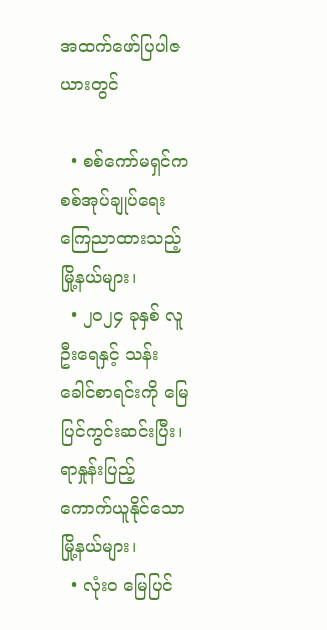အထက်ဖော်ပြပါဇယားတွင်

  • စစ်ကော်မရှင်က စစ်အုပ်ချုပ်ရေးကြေညာထားသည့် မြို့နယ်များ၊
  • ၂၀၂၄ ခုနှစ် လူဦးရေနှင့် သန်းခေါင်စာရင်းကို မြေပြင်ကွင်းဆင်းပြီး၊ ရာနှုန်းပြည့် ကောက်ယူနိုင်သော မြို့နယ်များ၊
  • လုံးဝ မြေပြင်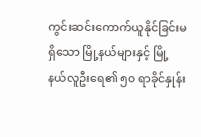ကွင်းဆင်းကောက်ယူနိုင်ခြင်းမရှိသော မြို့နယ်များနှင့် မြို့နယ်လူဦးရေ၏ ၅၀ ရာခိုင်နှုန်း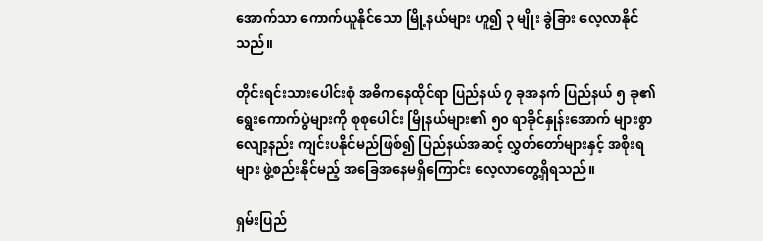အောက်သာ ကောက်ယူနိုင်သော မြို့နယ်များ ဟူ၍ ၃ မျိုး ခွဲခြား လေ့လာနိုင်သည်။

တိုင်းရင်းသားပေါင်းစုံ အဓိကနေထိုင်ရာ ပြည်နယ် ၇ ခုအနက် ပြည်နယ် ၅ ခု၏ ရွေးကောက်ပွဲများကို စုစုပေါင်း မြိုနယ်များ၏ ၅၀ ရာခိုင်နှုန်းအောက် များစွာလျော့နည်း ကျင်းပနိုင်မည်ဖြစ်၍ ပြည်နယ်အဆင့် လွှတ်တော်များနှင့် အစိုးရများ ဖွဲ့စည်းနိုင်မည့် အခြေအနေမရှိကြောင်း လေ့လာတွေ့ရှိရသည်။

ရှမ်းပြည်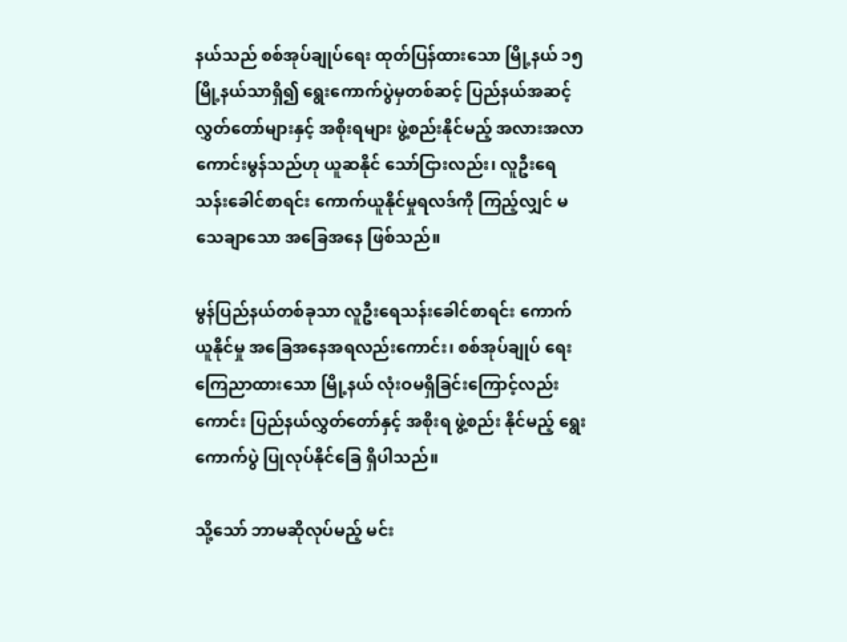နယ်သည် စစ်အုပ်ချုပ်ရေး ထုတ်ပြန်ထားသော မြို့နယ် ၁၅ မြို့နယ်သာရှိ၍ ရွေးကောက်ပွဲမှတစ်ဆင့် ပြည်နယ်အဆင့် လွှတ်တော်များနှင့် အစိုးရများ ဖွဲ့စည်းနိုင်မည့် အလားအလာကောင်းမွန်သည်ဟု ယူဆနိုင် သော်ငြားလည်း၊ လူဦးရေသန်းခေါင်စာရင်း ကောက်ယူနိုင်မှုရလဒ်ကို ကြည့်လျှင် မသေချာသော အခြေအနေ ဖြစ်သည်။

မွန်ပြည်နယ်တစ်ခုသာ လူဦးရေသန်းခေါင်စာရင်း ကောက်ယူနိုင်မှု အခြေအနေအရလည်းကောင်း၊ စစ်အုပ်ချုပ် ရေး ကြေညာထားသော မြို့နယ် လုံးဝမရှိခြင်းကြောင့်လည်းကောင်း ပြည်နယ်လွှတ်တော်နှင့် အစိုးရ ဖွဲ့စည်း နိုင်မည့် ရွေးကောက်ပွဲ ပြုလုပ်နိုင်ခြေ ရှိပါသည်။

သို့သော် ဘာမဆိုလုပ်မည့် မင်း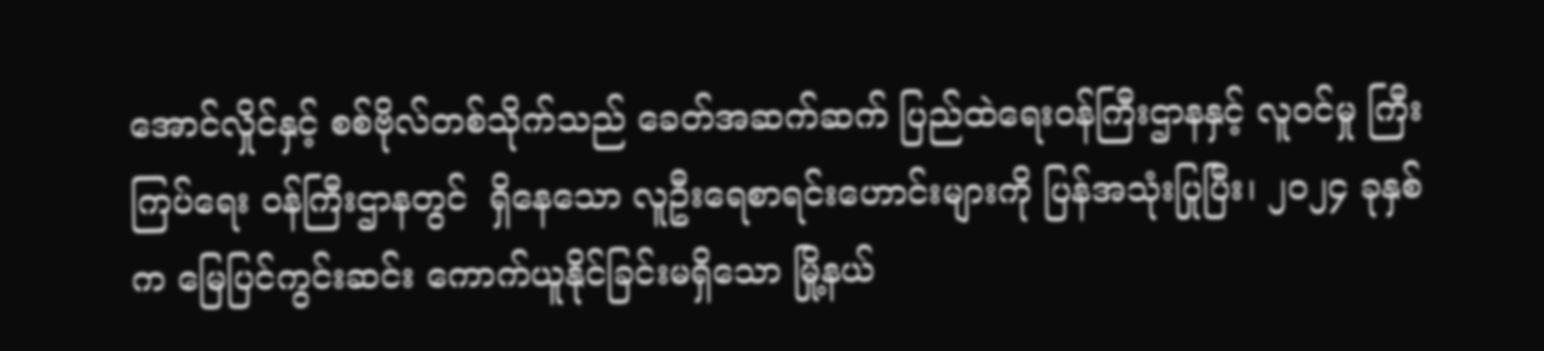အောင်လှိုင်နှင့် စစ်ဗိုလ်တစ်သိုက်သည် ခေတ်အဆက်ဆက် ပြည်ထဲရေးဝန်ကြီးဌာနနှင့် လူဝင်မှု ကြီးကြပ်ရေး ဝန်ကြီးဌာနတွင်  ရှိနေသော လူဦးရေစာရင်းဟောင်းများကို ပြန်အသုံးပြုပြီး၊ ၂၀၂၄ ခုနှစ်က မြေပြင်ကွင်းဆင်း ကောက်ယူနိုင်ခြင်းမရှိသော မြို့နယ်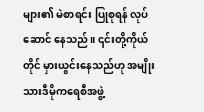များ၏ မဲစာရင်း ပြုစုရန် လုပ်ဆောင် နေသည်။ ၎င်းတို့ကိုယ်တိုင် မှားယွင်းနေသည်ဟု အမျိုးသားဒီမိုကရေစီအဖွဲ့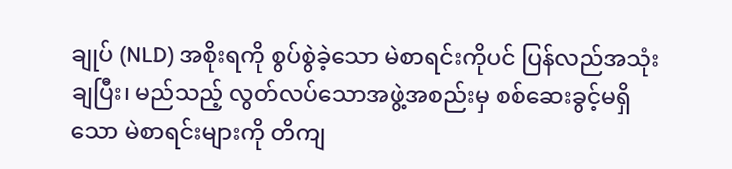ချုပ် (NLD) အစိုးရကို စွပ်စွဲခဲ့သော မဲစာရင်းကိုပင် ပြန်လည်အသုံးချပြီး၊ မည်သည့် လွတ်လပ်သောအဖွဲ့အစည်းမှ စစ်ဆေးခွင့်မရှိသော မဲစာရင်းများကို တိကျ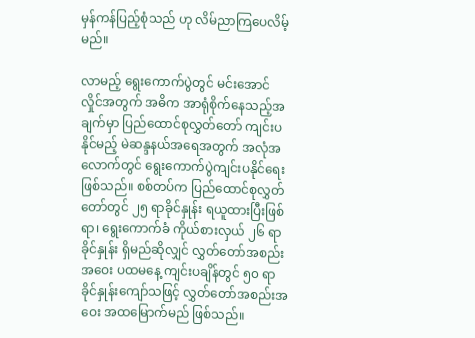မှန်ကန်ပြည့်စုံသည် ဟု လိမ်ညာကြပေလိမ့်မည်။

လာမည့် ရွေးကောက်ပွဲတွင် မင်းအောင်လှိုင်အတွက် အဓိက အာရုံစိုက်နေသည့်အချက်မှာ ပြည်ထောင်စုလွှတ်တော် ကျင်းပနိုင်မည့် မဲဆန္ဒနယ်အရေအတွက် အလုံအလောက်တွင် ရွေးကောက်ပွဲကျင်းပနိုင်ရေးဖြစ်သည်။ စစ်တပ်က ပြည်ထောင်စုလွှတ်တော်တွင် ၂၅ ရာခိုင်နှုန်း ရယူထားပြီးဖြစ်ရာ၊ ရွေးကောက်ခံ ကိုယ်စားလှယ် ၂၆ ရာခိုင်နှုန်း ရှိမည်ဆိုလျှင် လွှတ်တော်အစည်းအဝေး ပထမနေ့ ကျင်းပချိန်တွင် ၅၀ ရာခိုင်နှုန်းကျော်သဖြင့် လွှတ်တော်အစည်းအဝေး အထမြောက်မည် ဖြစ်သည်။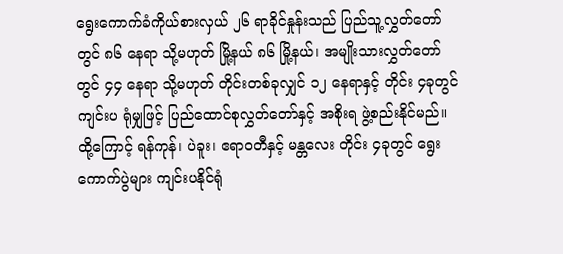ရွေးကောက်ခံကိုယ်စားလှယ် ၂၆ ရာခိုင်နှုန်းသည် ပြည်သူ့လွှတ်တော်တွင် ၈၆ နေရာ သို့မဟုတ် မြို့နယ် ၈၆ မြို့နယ်၊ အမျိုးသားလွှတ်တော်တွင် ၄၄ နေရာ သို့မဟုတ် တိုင်းတစ်ခုလျှင် ၁၂ နေရာနှင့် တိုင်း ၄ခုတွင် ကျင်းပ ရုံမျှဖြင့် ပြည်ထောင်စုလွှတ်တော်နှင့် အစိုးရ ဖွဲ့စည်းနိုင်မည်။ ထို့ကြောင့် ရန်ကုန်၊ ပဲခူး၊ ဧရာဝတီနှင့် မန္တလေး တိုင်း ၄ခုတွင် ရွေးကောက်ပွဲများ ကျင်းပနိုင်ရုံ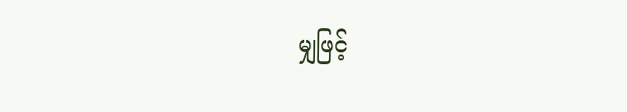မျှဖြင့်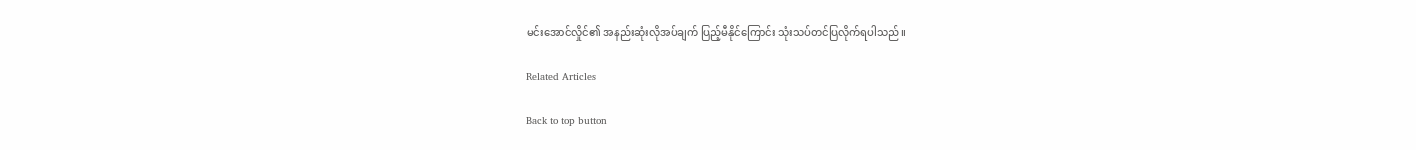မင်းအောင်လှိုင်၏ အနည်းဆုံးလိုအပ်ချက် ပြည့်မီနိုင်ကြောင်း သုံးသပ်တင်ပြလိုက်ရပါသည်။

Related Articles

Back to top button